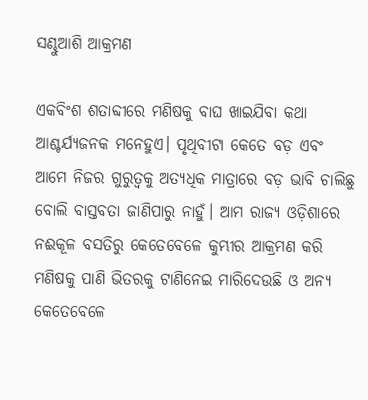ସଣ୍ଢୁଆଶି ଆକ୍ରମଣ

ଏକବିଂଶ ଶତାବ୍ଦୀରେ ମଣିଷକୁ ବାଘ ଖାଇଯିବା କଥା ଆଶ୍ଚର୍ଯ୍ୟଜନକ ମନେହୁଏ। ପୃଥିବୀଟା କେତେ ବଡ଼ ଏବଂ ଆମେ ନିଜର ଗୁରୁତ୍ୱକୁ ଅତ୍ୟଧିକ ମାତ୍ରାରେ ବଡ଼ ଭାବି ଚାଲିଛୁ ବୋଲି ବାସ୍ତବତା ଜାଣିପାରୁ ନାହୁଁ। ଆମ ରାଜ୍ୟ ଓଡ଼ିଶାରେ ନଈକୂଳ ବସତିରୁ କେତେବେଳେ କୁମ୍ଭୀର ଆକ୍ରମଣ କରି ମଣିଷକୁ ପାଣି ଭିତରକୁ ଟାଣିନେଇ ମାରିଦେଉଛି ଓ ଅନ୍ୟ କେତେବେଳେ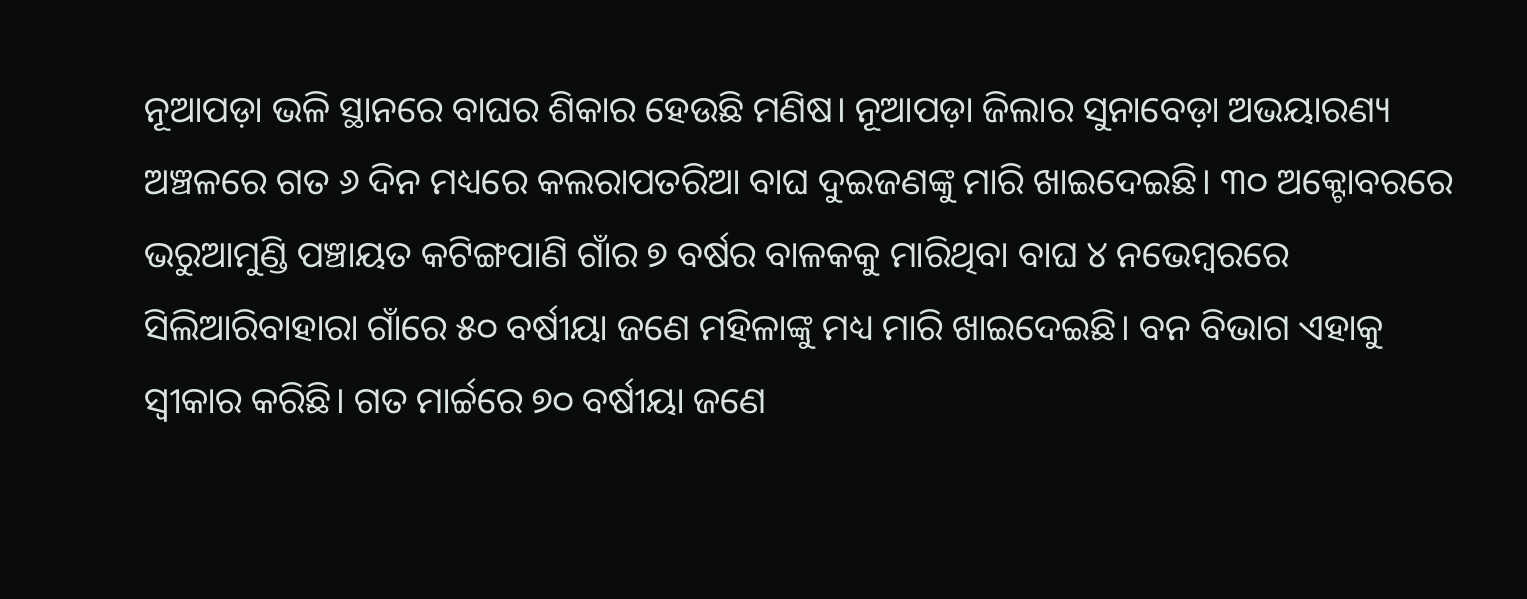ନୂଆପଡ଼ା ଭଳି ସ୍ଥାନରେ ବାଘର ଶିକାର ହେଉଛି ମଣିଷ। ନୂଆପଡ଼ା ଜିଲାର ସୁନାବେଡ଼ା ଅଭୟାରଣ୍ୟ ଅଞ୍ଚଳରେ ଗତ ୬ ଦିନ ମଧ୍ୟରେ କଲରାପତରିଆ ବାଘ ଦୁଇଜଣଙ୍କୁ ମାରି ଖାଇଦେଇଛି। ୩୦ ଅକ୍ଟୋବରରେ ଭରୁଆମୁଣ୍ଡି ପଞ୍ଚାୟତ କଟିଙ୍ଗପାଣି ଗାଁର ୭ ବର୍ଷର ବାଳକକୁ ମାରିଥିବା ବାଘ ୪ ନଭେମ୍ବରରେ ସିଲିଆରିବାହାରା ଗାଁରେ ୫୦ ବର୍ଷୀୟା ଜଣେ ମହିଳାଙ୍କୁ ମଧ୍ୟ ମାରି ଖାଇଦେଇଛି। ବନ ବିଭାଗ ଏହାକୁ ସ୍ବୀକାର କରିଛି। ଗତ ମାର୍ଚ୍ଚରେ ୭୦ ବର୍ଷୀୟା ଜଣେ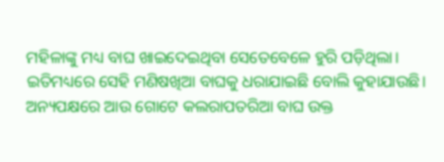ମହିଳାଙ୍କୁ ମଧ୍ୟ ବାଘ ଖାଇଦେଇଥିବା ସେତେବେଳେ ହୁରି ପଡ଼ିଥିଲା। ଇତିମଧ୍ୟରେ ସେହି ମଣିଷଖିଆ ବାଘକୁ ଧରାଯାଇଛି ବୋଲି କୁହାଯାଉଛି। ଅନ୍ୟପକ୍ଷରେ ଆଉ ଗୋଟେ କଲରାପତରିଆ ବାଘ ଉକ୍ତ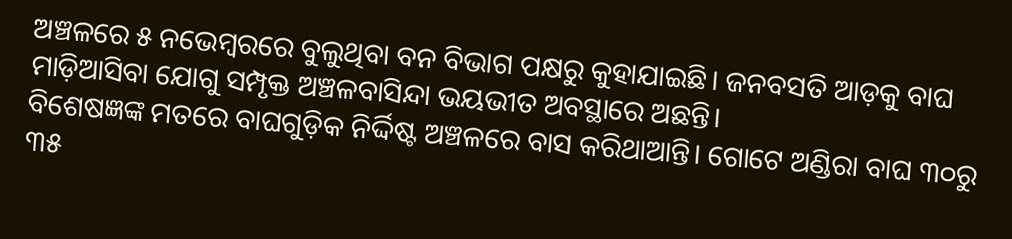ଅଞ୍ଚଳରେ ୫ ନଭେମ୍ବରରେ ବୁଲୁଥିବା ବନ ବିଭାଗ ପକ୍ଷରୁ କୁହାଯାଇଛି। ଜନବସତି ଆଡ଼କୁ ବାଘ ମାଡ଼ିଆସିବା ଯୋଗୁ ସମ୍ପୃକ୍ତ ଅଞ୍ଚଳବାସିନ୍ଦା ଭୟଭୀତ ଅବସ୍ଥାରେ ଅଛନ୍ତି।
ବିଶେଷଜ୍ଞଙ୍କ ମତରେ ବାଘଗୁଡ଼ିକ ନିର୍ଦ୍ଦିଷ୍ଟ ଅଞ୍ଚଳରେ ବାସ କରିଥାଆନ୍ତି। ଗୋଟେ ଅଣ୍ଡିରା ବାଘ ୩୦ରୁ ୩୫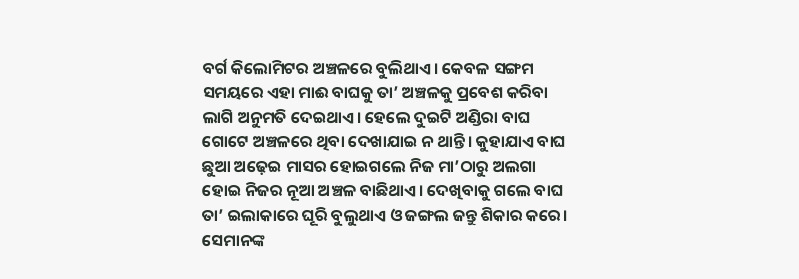ବର୍ଗ କିଲୋମିଟର ଅଞ୍ଚଳରେ ବୁଲିଥାଏ। କେବଳ ସଙ୍ଗମ ସମୟରେ ଏହା ମାଈ ବାଘକୁ ତା’ ଅଞ୍ଚଳକୁ ପ୍ରବେଶ କରିବା ଲାଗି ଅନୁମତି ଦେଇଥାଏ। ହେଲେ ଦୁଇଟି ଅଣ୍ଡିରା ବାଘ ଗୋଟେ ଅଞ୍ଚଳରେ ଥିବା ଦେଖାଯାଇ ନ ଥାନ୍ତି। କୁହାଯାଏ ବାଘ ଛୁଆ ଅଢ଼େଇ ମାସର ହୋଇଗଲେ ନିଜ ମା’ଠାରୁ ଅଲଗା ହୋଇ ନିଜର ନୂଆ ଅଞ୍ଚଳ ବାଛିଥାଏ। ଦେଖିବାକୁ ଗଲେ ବାଘ ତା’ ଇଲାକାରେ ଘୂରି ବୁଲୁଥାଏ ଓ ଜଙ୍ଗଲ ଜନ୍ତୁ ଶିକାର କରେ। ସେମାନଙ୍କ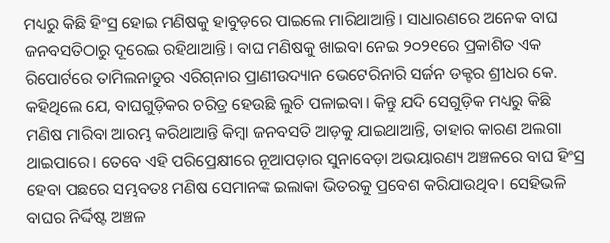ମଧ୍ୟରୁ କିଛି ହିଂସ୍ର ହୋଇ ମଣିଷକୁ ହାବୁଡ଼ରେ ପାଇଲେ ମାରିଥାଆନ୍ତି। ସାଧାରଣରେ ଅନେକ ବାଘ ଜନବସତିଠାରୁ ଦୂରେଇ ରହିଥାଆନ୍ତି। ବାଘ ମଣିଷକୁ ଖାଇବା ନେଇ ୨୦୨୧ରେ ପ୍ରକାଶିତ ଏକ ରିପୋର୍ଟରେ ତାମିଲନାଡୁର ଏରିଗ୍‌ନାର ପ୍ରାଣୀଉଦ୍ୟାନ ଭେଟେରିନାରି ସର୍ଜନ ଡକ୍ଟର ଶ୍ରୀଧର କେ. କହିଥିଲେ ଯେ, ବାଘଗୁଡ଼ିକର ଚରିତ୍ର ହେଉଛି ଲୁଚି ପଳାଇବା। କିନ୍ତୁ ଯଦି ସେଗୁଡ଼ିକ ମଧ୍ୟରୁ କିଛି ମଣିଷ ମାରିବା ଆରମ୍ଭ କରିଥାଆନ୍ତି କିମ୍ବା ଜନବସତି ଆଡ଼କୁ ଯାଇଥାଆନ୍ତି, ତାହାର କାରଣ ଅଲଗା ଥାଇପାରେ। ତେବେ ଏହି ପରିପ୍ରେକ୍ଷୀରେ ନୂଆପଡ଼ାର ସୁନାବେଡ଼ା ଅଭୟାରଣ୍ୟ ଅଞ୍ଚଳରେ ବାଘ ହିଂସ୍ର ହେବା ପଛରେ ସମ୍ଭବତଃ ମଣିଷ ସେମାନଙ୍କ ଇଲାକା ଭିତରକୁ ପ୍ରବେଶ କରିଯାଉଥିବ। ସେହିଭଳି ବାଘର ନିର୍ଦ୍ଦିଷ୍ଟ ଅଞ୍ଚଳ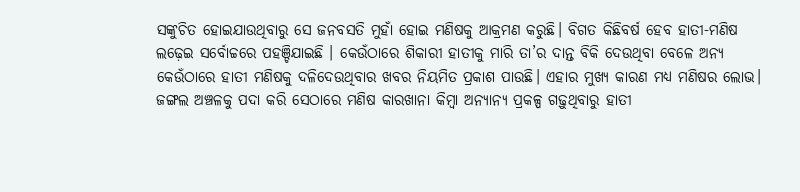ସଙ୍କୁଚିତ ହୋଇଯାଉଥିବାରୁ ସେ ଜନବସତି ମୁହାଁ ହୋଇ ମଣିଷକୁ ଆକ୍ରମଣ କରୁଛି। ବିଗତ କିଛିବର୍ଷ ହେବ ହାତୀ-ମଣିଷ ଲଢ଼େଇ ସର୍ବୋଚ୍ଚରେ ପହଞ୍ଚିଯାଇଛି । କେଉଁଠାରେ ଶିକାରୀ ହାତୀକୁ ମାରି ତା’ର ଦାନ୍ତ ବିକି ଦେଉଥିବା ବେଳେ ଅନ୍ୟ କେଉଁଠାରେ ହାତୀ ମଣିଷକୁ ଦଳିଦେଉଥିବାର ଖବର ନିୟମିତ ପ୍ରକାଶ ପାଉଛି। ଏହାର ମୁଖ୍ୟ କାରଣ ମଧ୍ୟ ମଣିଷର ଲୋଭ। ଜଙ୍ଗଲ ଅଞ୍ଚଳକୁ ପଦା କରି ସେଠାରେ ମଣିଷ କାରଖାନା କିମ୍ବା ଅନ୍ୟାନ୍ୟ ପ୍ରକଳ୍ପ ଗଢ଼ୁଥିବାରୁ ହାତୀ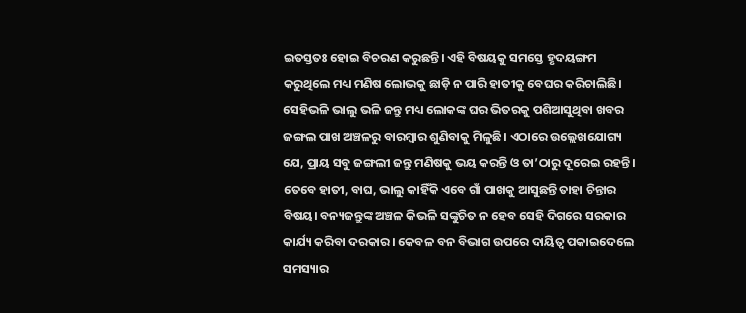ଇତସ୍ତତଃ ହୋଇ ବିଚରଣ କରୁଛନ୍ତି। ଏହି ବିଷୟକୁ ସମସ୍ତେ ହୃଦୟଙ୍ଗମ କରୁଥିଲେ ମଧ୍ୟ ମଣିଷ ଲୋଭକୁ ଛାଡ଼ି ନ ପାରି ହାତୀକୁ ବେଘର କରିଚାଲିଛି। ସେହିଭଳି ଭାଲୁ ଭଳି ଜନ୍ତୁ ମଧ୍ୟ ଲୋକଙ୍କ ଘର ଭିତରକୁ ପଶିଆସୁଥିବା ଖବର ଜଙ୍ଗଲ ପାଖ ଅଞ୍ଚଳରୁ ବାରମ୍ବାର ଶୁଣିବାକୁ ମିଳୁଛି। ଏଠାରେ ଉଲ୍ଲେଖଯୋଗ୍ୟ ଯେ, ପ୍ରାୟ ସବୁ ଜଙ୍ଗଲୀ ଜନ୍ତୁ ମଣିଷକୁ ଭୟ କରନ୍ତି ଓ ତା’ଠାରୁ ଦୂରେଇ ରହନ୍ତି। ତେବେ ହାତୀ, ବାଘ, ଭାଲୁ କାହିଁକି ଏବେ ଗାଁ ପାଖକୁ ଆସୁଛନ୍ତି ତାହା ଚିନ୍ତାର ବିଷୟ। ବନ୍ୟଜନ୍ତୁଙ୍କ ଅଞ୍ଚଳ କିଭଳି ସଙ୍କୁଚିତ ନ ହେବ ସେହି ଦିଗରେ ସରକାର କାର୍ଯ୍ୟ କରିବା ଦରକାର। କେବଳ ବନ ବିଭାଗ ଉପରେ ଦାୟିତ୍ୱ ପକାଇଦେଲେ ସମସ୍ୟାର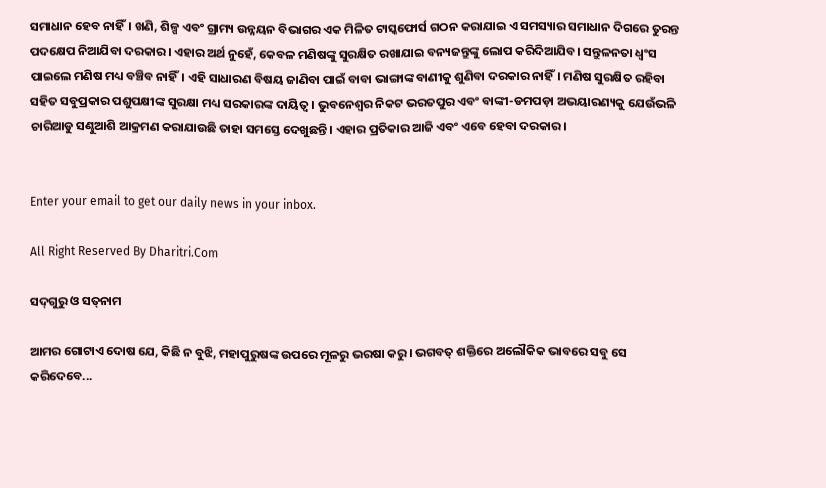ସମାଧାନ ହେବ ନାହିଁ। ଖଣି, ଶିଳ୍ପ ଏବଂ ଗ୍ରାମ୍ୟ ଉନ୍ନୟନ ବିଭାଗର ଏକ ମିଳିତ ଟାସ୍କଫୋର୍ସ ଗଠନ କରାଯାଇ ଏ ସମସ୍ୟାର ସମାଧାନ ଦିଗରେ ତୁରନ୍ତ ପଦକ୍ଷେପ ନିଆଯିବା ଦରକାର। ଏହାର ଅର୍ଥ ନୁହେଁ, କେବଳ ମଣିଷଙ୍କୁ ସୁରକ୍ଷିତ ରଖାଯାଇ ବନ୍ୟଜନ୍ତୁଙ୍କୁ ଲୋପ କରିଦିଆଯିବ। ସନ୍ତୁଳନତା ଧ୍ୱଂସ ପାଇଲେ ମଣିଷ ମଧ୍ୟ ବଞ୍ଚିବ ନାହିଁ। ଏହି ସାଧାରଣ ବିଷୟ ଜାଣିବା ପାଇଁ ବାବା ଭାଙ୍ଗାଙ୍କ ବାଣୀକୁ ଶୁଣିବା ଦରକାର ନାହିଁ। ମଣିଷ ସୁରକ୍ଷିତ ରହିବା ସହିତ ସବୁପ୍ରକାର ପଶୁପକ୍ଷୀଙ୍କ ସୁରକ୍ଷା ମଧ୍ୟ ସରକାରଙ୍କ ଦାୟିତ୍ୱ। ଭୁବନେଶ୍ୱର ନିକଟ ଭରତପୁର ଏବଂ ବାଙ୍କୀ-ଡମପଡ଼ା ଅଭୟାରଣ୍ୟକୁ ଯେଉଁଭଳି ଚାରିଆଡୁ ସଣ୍ଢୁଆଶି ଆକ୍ରମଣ କରାଯାଉଛି ତାହା ସମସ୍ତେ ଦେଖୁଛନ୍ତି। ଏହାର ପ୍ରତିକାର ଆଜି ଏବଂ ଏବେ ହେବା ଦରକାର।


Enter your email to get our daily news in your inbox.

All Right Reserved By Dharitri.Com

ସଦ୍‌ଗୁରୁ ଓ ସତ୍‌ନାମ

ଆମର ଗୋଟାଏ ଦୋଷ ଯେ, କିଛି ନ ବୁଝି, ମହାପୁରୁଷଙ୍କ ଉପରେ ମୂଳରୁ ଭରଷା କରୁ। ଭଗବତ୍‌ ଶକ୍ତିରେ ଅଲୌକିକ ଭାବରେ ସବୁ ସେ କରିଦେବେ...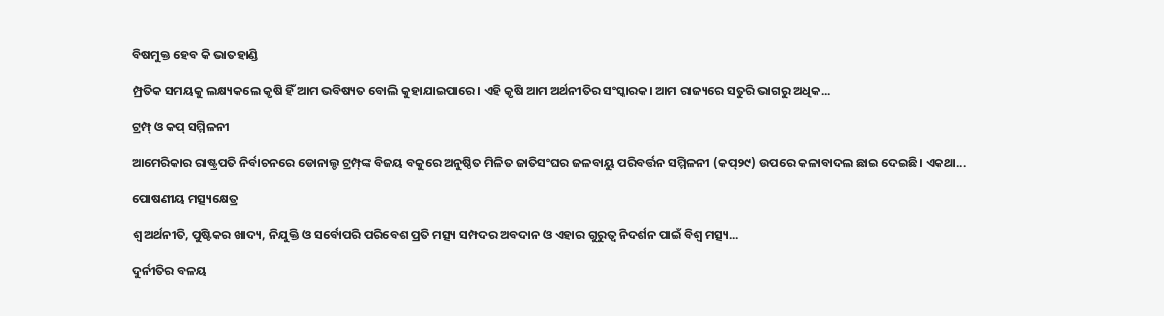ବିଷମୁକ୍ତ ହେବ କି ଭାତହାଣ୍ଡି

ମ୍ପ୍ରତିକ ସମୟକୁ ଲକ୍ଷ୍ୟକଲେ କୃଷି ହିଁ ଆମ ଭବିଷ୍ୟତ ବୋଲି କୁହାଯାଇପାରେ। ଏହି କୃଷି ଆମ ଅର୍ଥନୀତିର ସଂସ୍କାରକ। ଆମ ରାଜ୍ୟରେ ସତୁରି ଭାଗରୁ ଅଧିକ...

ଟ୍ରମ୍ପ୍‌ ଓ କପ୍‌ ସମ୍ମିଳନୀ

ଆମେରିକାର ରାଷ୍ଟ୍ରପତି ନିର୍ବାଚନରେ ଡୋନାଲ୍ଡ ଟ୍ରମ୍ପ୍‌ଙ୍କ ବିଜୟ ବକୁରେ ଅନୁଷ୍ଠିତ ମିଳିତ ଜାତିସଂଘର ଜଳବାୟୁ ପରିବର୍ତ୍ତନ ସମ୍ମିଳନୀ (କପ୍‌୨୯) ଉପରେ କଳାବାଦଲ ଛାଇ ଦେଇଛି। ଏକଥା...

ପୋଷଣୀୟ ମତ୍ସ୍ୟକ୍ଷେତ୍ର

ଶ୍ୱ ଅର୍ଥନୀତି, ପୁଷ୍ଟିକର ଖାଦ୍ୟ, ନିଯୁକ୍ତି ଓ ସର୍ବୋପରି ପରିବେଶ ପ୍ରତି ମତ୍ସ୍ୟ ସମ୍ପଦର ଅବଦାନ ଓ ଏହାର ଗୁରୁତ୍ୱ ନିଦର୍ଶନ ପାଇଁ ବିଶ୍ୱ ମତ୍ସ୍ୟ...

ଦୁର୍ନୀତିର ବଳୟ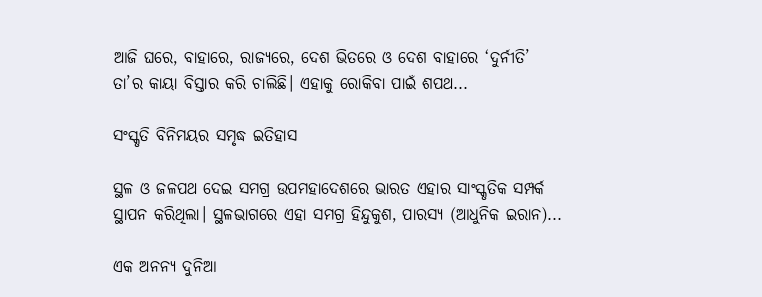ଆଜି ଘରେ, ବାହାରେ, ରାଜ୍ୟରେ, ଦେଶ ଭିତରେ ଓ ଦେଶ ବାହାରେ ‘ଦୁର୍ନୀତି’ ତା’ର କାୟା ବିସ୍ତାର କରି ଚାଲିଛି। ଏହାକୁ ରୋକିବା ପାଇଁ ଶପଥ...

ସଂସ୍କୃତି ବିନିମୟର ସମୃଦ୍ଧ ଇତିହାସ

ସ୍ଥଳ ଓ ଜଳପଥ ଦେଇ ସମଗ୍ର ଉପମହାଦେଶରେ ଭାରତ ଏହାର ସାଂସ୍କୃତିକ ସମ୍ପର୍କ ସ୍ଥାପନ କରିଥିଲା। ସ୍ଥଳଭାଗରେ ଏହା ସମଗ୍ର ହିନ୍ଦୁକୁଶ, ପାରସ୍ୟ (ଆଧୁନିକ ଇରାନ)...

ଏକ ଅନନ୍ୟ ଦୁନିଆ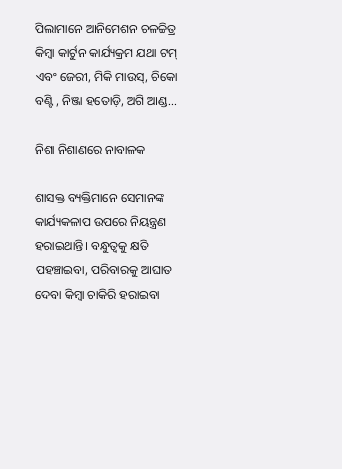ପିଲାମାନେ ଆନିମେଶନ ଚଳଚ୍ଚିତ୍ର କିମ୍ବା କାର୍ଟୁନ କାର୍ଯ୍ୟକ୍ରମ ଯଥା ଟମ୍‌ ଏବଂ ଜେରୀ, ମିକି ମାଉସ୍‌, ଚିକୋ ବଣ୍ଟି , ନିଞ୍ଜା ହତୋଡ଼ି, ଅଗି ଆଣ୍ଡ...

ନିଶା ନିଶାଣରେ ନାବାଳକ

ଶାସକ୍ତ ବ୍ୟକ୍ତିମାନେ ସେମାନଙ୍କ କାର୍ଯ୍ୟକଳାପ ଉପରେ ନିୟନ୍ତ୍ରଣ ହରାଇଥାନ୍ତି। ବନ୍ଧୁତ୍ୱକୁ କ୍ଷତି ପହଞ୍ଚାଇବା, ପରିବାରକୁ ଆଘାତ ଦେବା କିମ୍ବା ଚାକିରି ହରାଇବା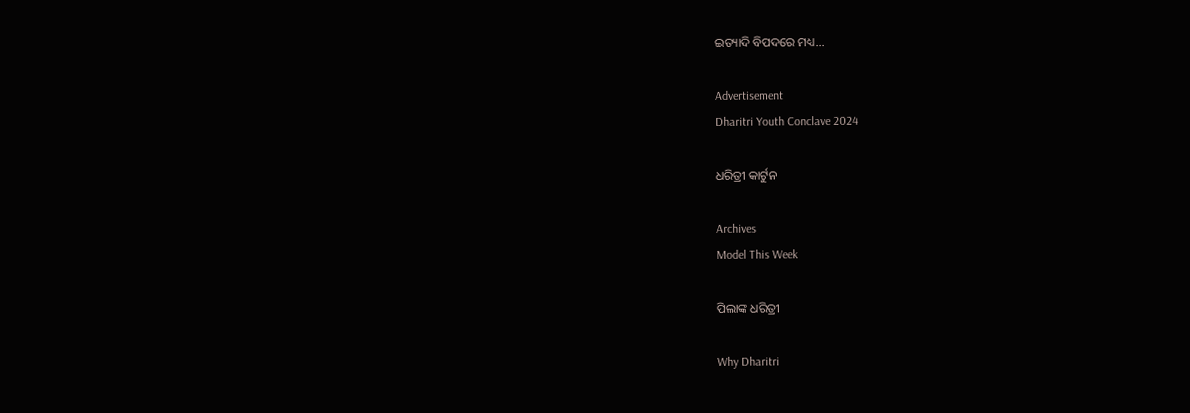ଇତ୍ୟାଦି ବିପଦରେ ମଧ୍ୟ...

Advertisement
Dharitri Youth Conclave 2024

ଧରିତ୍ରୀ କାର୍ଟୁନ

Archives
Model This Week

ପିଲାଙ୍କ ଧରିତ୍ରୀ

Why Dharitri